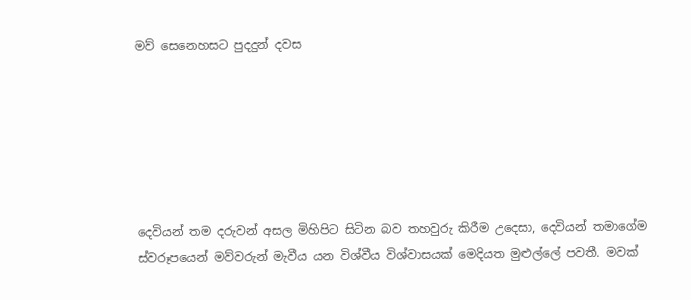මව් සෙනෙහසට පුදදුන් දවස






දෙවියන් තම දරුවන් අසල මිහිපිට සිටින බව තහවුරු කිරීම උදෙසා, දෙවියන් තමාගේම ස්වරූපයෙන් මව්වරුන් මැවීය යන විශ්වීය විශ්වාසයක් මෙදියත මුළුල්ලේ පවතී. මවක්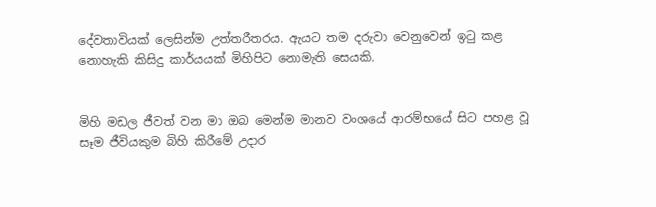දේවතාවියක් ලෙසින්ම උත්තරීතරය. ඇයට තම දරුවා වෙනුවෙන් ඉටු කළ නොහැකි කිසිදු කාර්යයක් මිහිපිට නොමැති සෙයකි.


මිහි මඩල ජීවත් වන මා ඔබ මෙන්ම මානව වංශයේ ආරම්භයේ සිට පහළ වූ සෑම ජීවියකුම බිහි කිරීමේ උදාර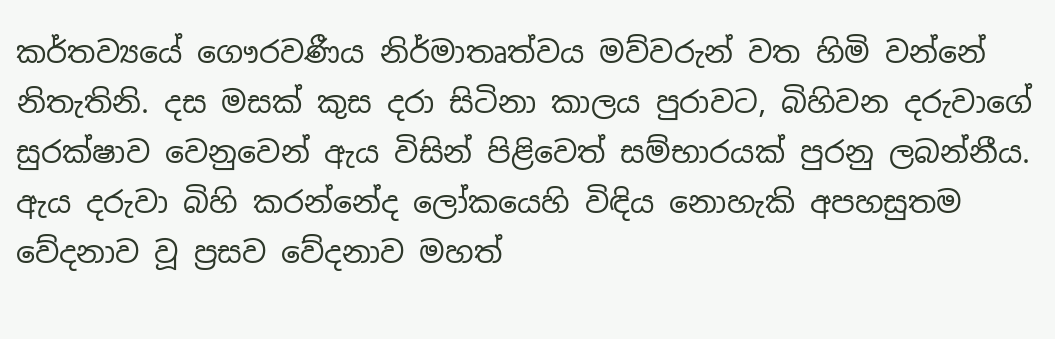කර්තව්‍යයේ ගෞරවණීය නිර්මාතෘත්වය මව්වරුන් වත හිමි වන්නේ නිතැතිනි. දස මසක් කුස දරා සිටිනා කාලය පුරාවට, බිහිවන දරුවාගේ සුරක්ෂාව වෙනුවෙන් ඇය විසින් පිළිවෙත් සම්භාරයක් පුරනු ලබන්නීය. ඇය දරුවා බිහි කරන්නේද ලෝකයෙහි විඳිය නොහැකි අපහසුතම වේදනාව වූ ප්‍රසව වේදනාව මහත්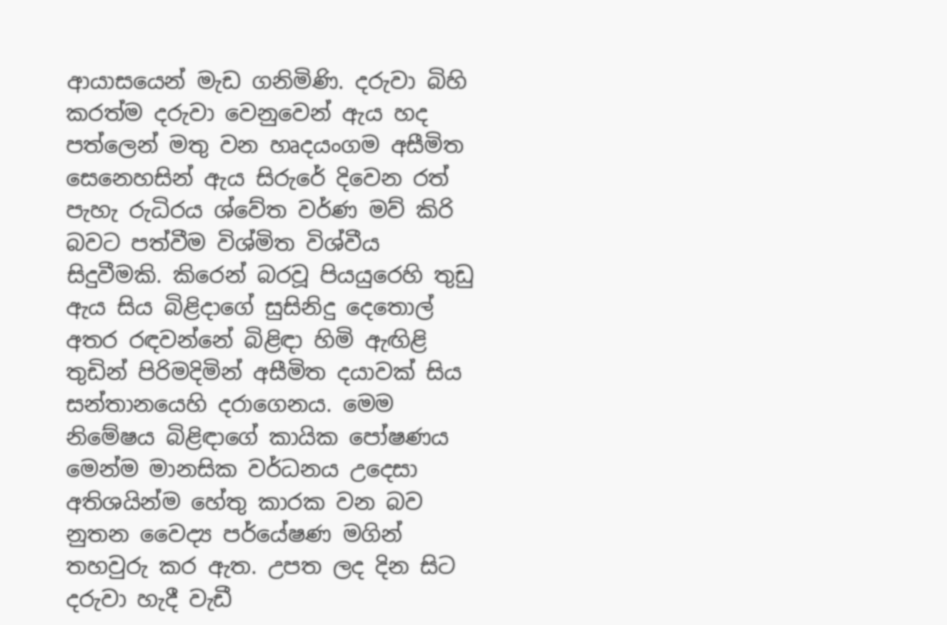ආයාසයෙන් මැඩ ගනිමිණි. දරුවා බිහි කරත්ම දරුවා වෙනුවෙන් ඇය හද පත්ලෙන් මතු වන හෘදයංගම අසීමිත සෙනෙහසින් ඇය සිරුරේ දිවෙන රත් පැහැ රුධිරය ශ්වේත වර්ණ මව් කිරි බවට පත්වීම විශ්මිත විශ්වීය සිදුවීමකි. කිරෙන් බරවූ පියයුරෙහි තුඩු ඇය සිය බිළිදාගේ සුසිනිදු දෙතොල් අතර රඳවන්නේ බිළිඳා හිමි ඇඟිළි තුඩින් පිරිමදිමින් අසීමිත දයාවක් සිය සන්තානයෙහි දරාගෙනය. මෙම නිමේෂය බිළිඳාගේ කායික පෝෂණය මෙන්ම මානසික වර්ධනය උදෙසා අතිශයින්ම හේතු කාරක වන බව නුතන වෛද්‍ය පර්යේෂණ මගින් තහවුරු කර ඇත. උපත ලද දින සිට දරුවා හැදී වැඩී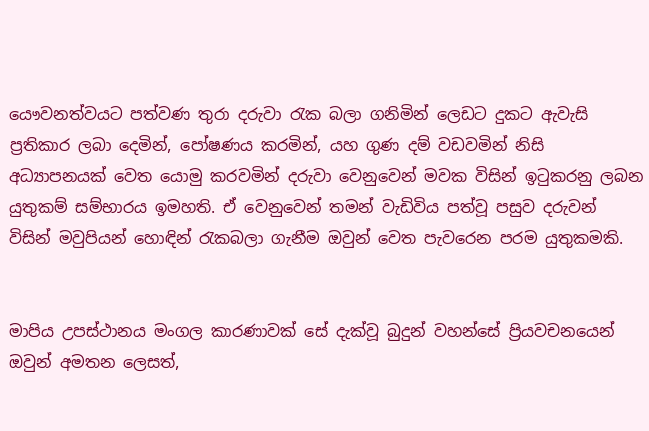යෞවනත්වයට පත්වණ තුරා දරුවා රැක බලා ගනිමින් ලෙඩට දුකට ඇවැසි ප්‍රතිකාර ලබා දෙමින්, පෝෂණය කරමින්, යහ ගුණ දම් වඩවමින් නිසි අධ්‍යාපනයක් වෙත යොමු කරවමින් දරුවා වෙනුවෙන් මවක විසින් ඉටුකරනු ලබන යුතුකම් සම්භාරය ඉමහති. ඒ වෙනුවෙන් තමන් වැඩිවිය පත්වූ පසුව දරුවන් විසින් මවුපියන් හොඳින් රැකබලා ගැනීම ඔවුන් වෙත පැවරෙන පරම යුතුකමකි.


මාපිය උපස්ථානය මංගල කාරණාවක් සේ දැක්වූ බුදුන් වහන්සේ ප්‍රියවචනයෙන් ඔවුන් අමතන ලෙසත්,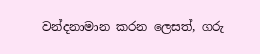වන්දනාමාන කරන ලෙසත්, ගරු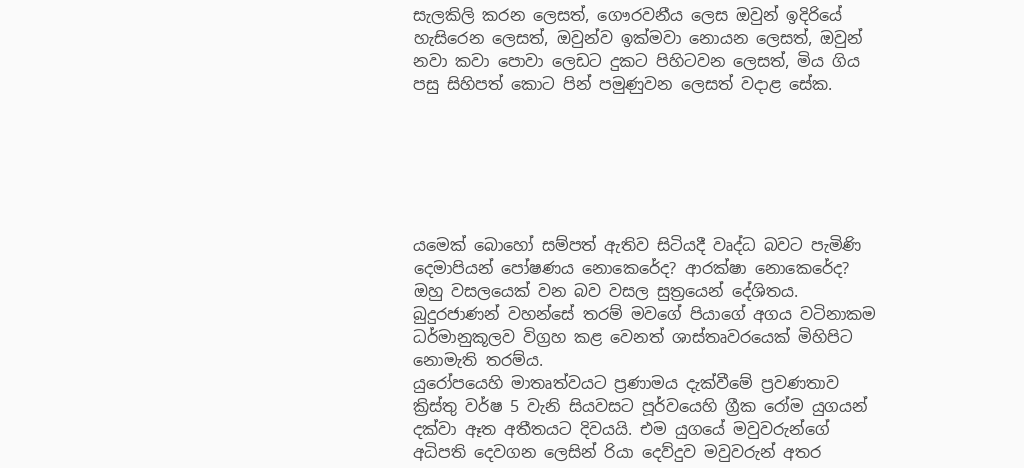සැලකිලි කරන ලෙසත්, ගෞරවනීය ලෙස ඔවුන් ඉදිරියේ හැසිරෙන ලෙසත්, ඔවුන්ව ඉක්මවා නොයන ලෙසත්, ඔවුන් නවා කවා පොවා ලෙඩට දුකට පිහිටවන ලෙසත්, මිය ගිය පසු සිහිපත් කොට පින් පමුණුවන ලෙසත් වදාළ සේක.






යමෙක් බොහෝ සම්පත් ඇතිව සිටියදී වෘද්ධ බවට පැමිණි දෙමාපියන් පෝෂණය නොකෙරේද? ආරක්ෂා නොකෙරේද? ඔහු වසලයෙක් වන බව වසල සුත්‍රයෙන් දේශිතය. බුදුරජාණන් වහන්සේ තරම් මවගේ පියාගේ අගය වටිනාකම ධර්මානුකූලව විග්‍රහ කළ වෙනත් ශාස්තෘවරයෙක් මිහිපිට නොමැති තරම්ය.
යුරෝපයෙහි මාතෘත්වයට ප්‍රණාමය දැක්වීමේ ප්‍රවණතාව ක්‍රිස්තු වර්ෂ 5 වැනි සියවසට පූර්වයෙහි ග්‍රීක රෝම යුගයන් දක්වා ඈත අතීතයට දිවයයි. එම යුගයේ මවුවරුන්ගේ අධිපති දෙවගන ලෙසින් රියා දෙව්දුව මවුවරුන් අතර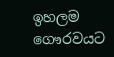ඉහලම ගෞරවයට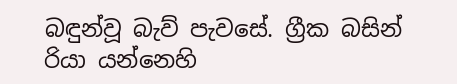බඳුන්වූ බැව් පැවසේ. ග්‍රීක බසින් රියා යන්නෙහි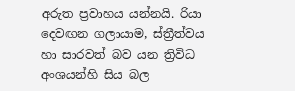අරුත ප්‍රවාහය යන්නයි. රියා දෙවඟන ගලායාම, ස්ත්‍රීත්වය හා සාරවත් බව යන ත්‍රිවිධ අංශයන්හි සිය බල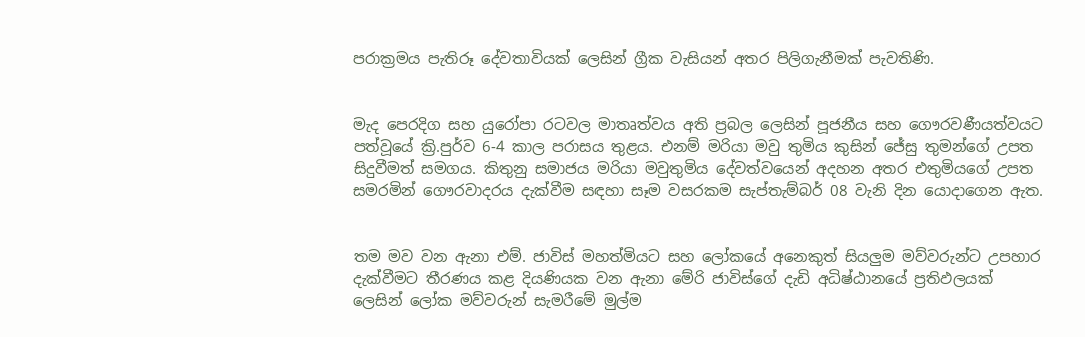පරාක්‍රමය පැතිරූ දේවතාවියක් ලෙසින් ග්‍රීක වැසියන් අතර පිලිගැනීමක් පැවතිණි.


මැද පෙරදිග සහ යුරෝපා රටවල මාතෘත්වය අති ප්‍රබල ලෙසින් පූජනීය සහ ගෞරවණීයත්වයට පත්වූයේ ක්‍රි.පුර්ව 6-4 කාල පරාසය තුළය. එනම් මරියා මවු තුමිය කුසින් ජේසු තුමන්ගේ උපත සිදුවීමත් සමගය. කිතුනු සමාජය මරියා මවුතුමිය දේවත්වයෙන් අදහන අතර එතුමියගේ උපත සමරමින් ගෞරවාදරය දැක්වීම සඳහා සෑම වසරකම සැප්තැම්බර් 08 වැනි දින යොදාගෙන ඇත.


තම මව වන ඇනා එම්. ජාවිස් මහත්මියට සහ ලෝකයේ අනෙකුත් සියලුම මව්වරුන්ට උපහාර දැක්වීමට තීරණය කළ දියණියක වන ඇනා මේරි ජාවිස්ගේ දැඩි අධිෂ්ඨානයේ ප්‍රතිඵලයක් ලෙසින් ලෝක මව්වරුන් සැමරීමේ මුල්ම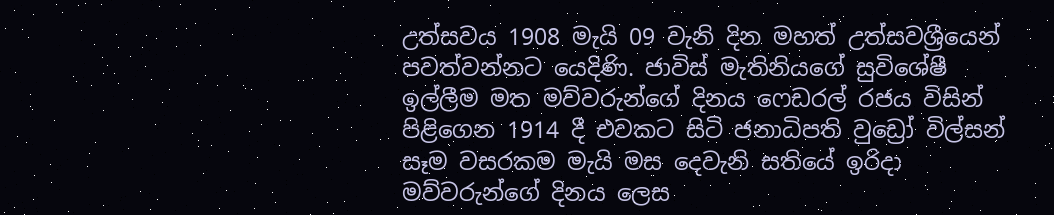උත්සවය 1908 මැයි 09 වැනි දින මහත් උත්සවශ්‍රීයෙන් පවත්වන්නට යෙදිණි. ජාවිස් මැතිනියගේ සුවිශේෂී ඉල්ලීම මත මව්වරුන්ගේ දිනය ෆෙඩරල් රජය විසින් පිළිගෙන 1914 දී එවකට සිටි ජනාධිපති වුඩ්‍රෝ විල්සන් සෑම වසරකම මැයි මස දෙවැනි සතියේ ඉරිදා මව්වරුන්ගේ දිනය ලෙස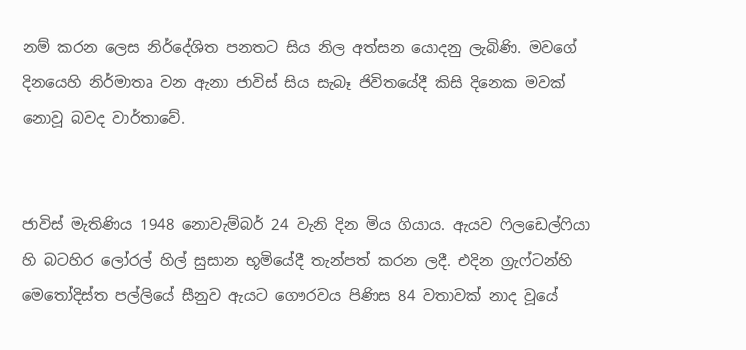නම් කරන ලෙස නිර්දේශිත පනතට සිය නිල අත්සන යොදනු ලැබිණි. මවගේ දිනයෙහි නිර්මාතෘ වන ඇනා ජාවිස් සිය සැබෑ ජිවිතයේදී කිසි දිනෙක මවක් නොවූ බවද වාර්තාවේ.


ජාවිස් මැතිණිය 1948 නොවැම්බර් 24 වැනි දින මිය ගියාය. ඇයව ෆිලඩෙල්ෆියා හි බටහිර ලෝරල් හිල් සුසාන භූමියේදී තැන්පත් කරන ලදී. එදින ග්‍රැෆ්ටන්හි මෙතෝදිස්ත පල්ලියේ සීනුව ඇයට ගෞරවය පිණිස 84 වතාවක් නාද වූයේ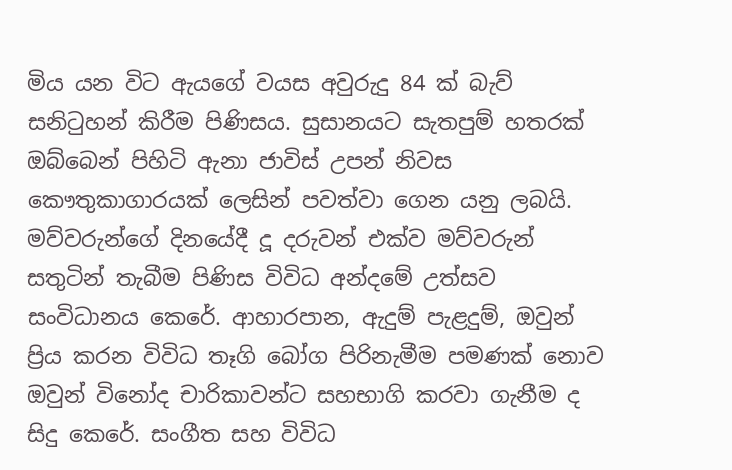මිය යන විට ඇයගේ වයස අවුරුදු 84 ක් බැව් සනිටුහන් කිරීම පිණිසය. සුසානයට සැතපුම් හතරක් ඔබ්බෙන් පිහිටි ඇනා ජාවිස් උපන් නිවස කෞතුකාගාරයක් ලෙසින් පවත්වා ගෙන යනු ලබයි.
මව්වරුන්ගේ දිනයේදී දූ දරුවන් එක්ව මව්වරුන් සතුටින් තැබීම පිණිස විවිධ අන්දමේ උත්සව සංවිධානය කෙරේ. ආහාරපාන, ඇදුම් පැළදුම්, ඔවුන් ප්‍රිය කරන විවිධ තෑගි බෝග පිරිනැමීම පමණක් නොව ඔවුන් විනෝද චාරිකාවන්ට සහභාගි කරවා ගැනීම ද සිදු කෙරේ. සංගීත සහ විවිධ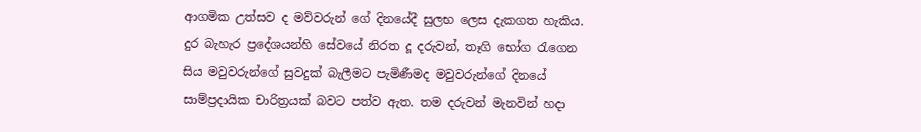ආගමික උත්සව ද මව්වරුන් ගේ දිනයේදී සුලභ ලෙස දැකගත හැකිය. දුර බැහැර ප්‍රදේශයන්හි සේවයේ නිරත දූ දරුවන්, තෑගි භෝග රැගෙන සිය මවුවරුන්ගේ සුවදුක් බැලීමට පැමිණීමද මවුවරුන්ගේ දිනයේ සාම්ප්‍රදායික චාරිත්‍රයක් බවට පත්ව ඇත. තම දරුවන් මැනවින් හදා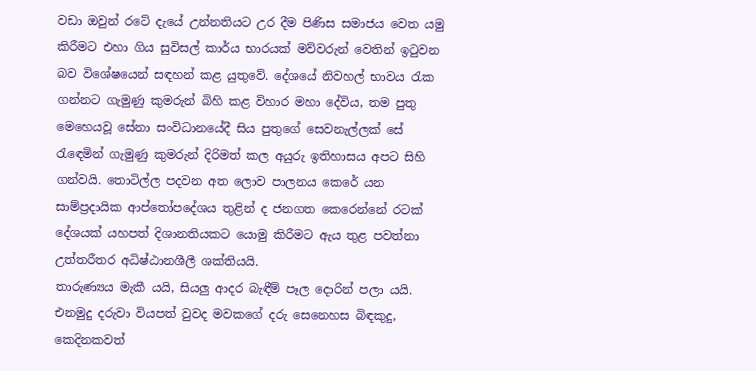වඩා ඔවුන් රටේ දැයේ උන්නතියට උර දීම පිණිස සමාජය වෙත යමු කිරීමට එහා ගිය සුවිසල් කාර්ය භාරයක් මව්වරුන් වෙතින් ඉටුවන බව විශේෂයෙන් සඳහන් කළ යුතුවේ. දේශයේ නිවහල් භාවය රැක ගන්නට ගැමුණු කුමරුන් බිහි කළ විහාර මහා දේවිය, තම පුතු මෙහෙයවූ සේනා සංවිධානයේදී සිය පුතුගේ සෙවනැල්ලක් සේ රැඳෙමින් ගැමුණු කුමරුන් දිරිමත් කල අයුරු ඉතිහාසය අපට සිහි ගන්වයි. තොටිල්ල පදවන අත ලොව පාලනය කෙරේ යන සාම්ප්‍රදායික ආප්තෝපදේශය තුළින් ද ජනගත කෙරෙන්නේ රටක් දේශයක් යහපත් දිශානතියකට යොමු කිරීමට ඇය තුළ පවත්නා උත්තරීතර අධිෂ්ඨානශීලී ශක්තියයි.
තාරුණ්‍යය මැකී යයි, සියලු ආදර බැඳීම් පෑල දොරින් පලා යයි. එනමුදු දරුවා වියපත් වුවද මවකගේ දරු සෙනෙහස බිඳකුදු, කෙදිනකවත්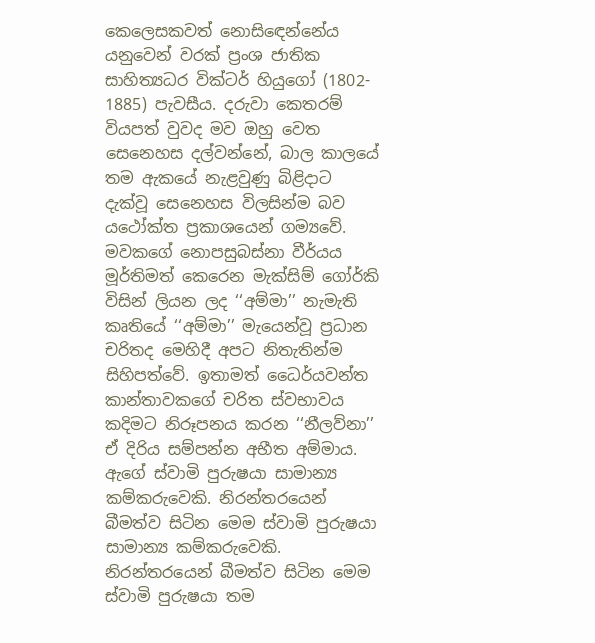කෙලෙසකවත් නොසිඳෙන්නේය යනුවෙන් වරක් ප්‍රංශ ජාතික සාහිත්‍යධර වික්ටර් හියුගෝ (1802- 1885) පැවසීය. දරුවා කෙතරම් වියපත් වුවද මව ඔහු වෙත සෙනෙහස දල්වන්නේ, බාල කාලයේ තම ඇකයේ නැළවුණු බිළිදාට දැක්වූ සෙනෙහස විලසින්ම බව යථෝක්ත ප්‍රකාශයෙන් ගම්‍යවේ.
මවකගේ නොපසුබස්නා වීර්යය මූර්තිමත් කෙරෙන මැක්සිම් ගෝර්කි විසින් ලියන ලද ‘‘අම්මා’’ නැමැති කෘතියේ ‘‘අම්මා’’ මැයෙන්වූ ප්‍රධාන චරිතද මෙහිදී අපට නිතැතින්ම සිහිපත්වේ. ඉතාමත් ධෛර්යවන්ත කාන්තාවකගේ චරිත ස්වභාවය කදිමට නිරූපනය කරන ‘‘නීලව්නා’’ ඒ දිරිය සම්පන්න අභීත අම්මාය. ඇගේ ස්වාමි පුරුෂයා සාමාන්‍ය කම්කරුවෙකි. නිරන්තරයෙන් බීමත්ව සිටින මෙම ස්වාමි පුරුෂයා සාමාන්‍ය කම්කරුවෙකි. නිරන්තරයෙන් බීමත්ව සිටින මෙම ස්වාමි පුරුෂයා තම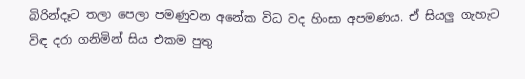බිරින්දෑට තලා පෙලා පමණුවන අනේක විධ වද හිංසා අපමණය. ඒ සියලු ගැහැට විඳ දරා ගනිමින් සිය එකම පුතු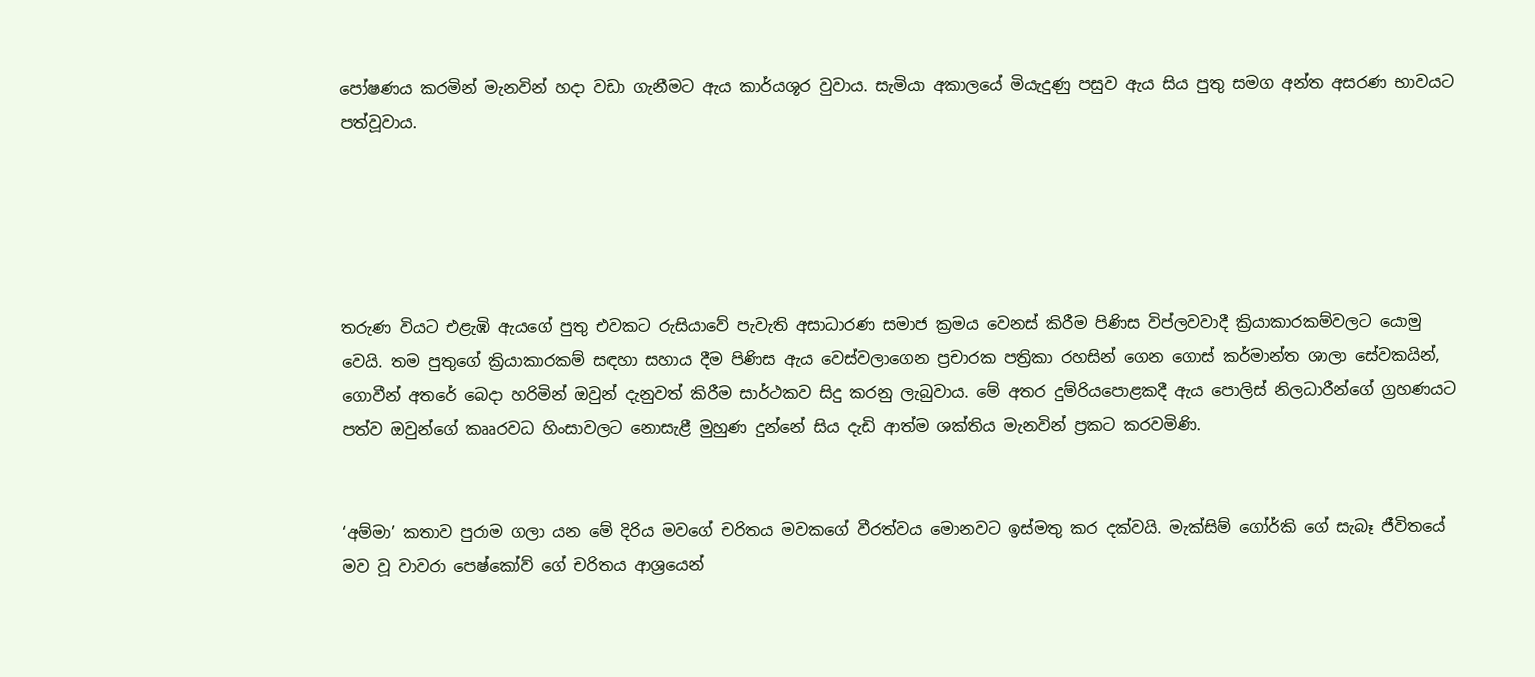පෝෂණය කරමින් මැනවින් හදා වඩා ගැනීමට ඇය කාර්යශූර වුවාය. සැමියා අකාලයේ මියැදුණු පසුව ඇය සිය පුතු සමග අන්ත අසරණ භාවයට පත්වූවාය.





තරුණ වියට එළැඹි ඇයගේ පුතු එවකට රුසියාවේ පැවැති අසාධාරණ සමාජ ක්‍රමය වෙනස් කිරීම පිණිස විප්ලවවාදී ක්‍රියාකාරකම්වලට යොමු වෙයි. තම පුතුගේ ක්‍රියාකාරකම් සඳහා සහාය දීම පිණිස ඇය වෙස්වලාගෙන ප්‍රචාරක පත්‍රිකා රහසින් ගෙන ගොස් කර්මාන්ත ශාලා සේවකයින්, ගොවීන් අතරේ බෙදා හරිමින් ඔවුන් දැනුවත් කිරීම සාර්ථකව සිදු කරනු ලැබුවාය. මේ අතර දුම්රියපොළකදී ඇය පොලිස් නිලධාරීන්ගේ ග්‍රහණයට පත්ව ඔවුන්ගේ කෲරවධ හිංසාවලට නොසැළී මුහුණ දුන්නේ සිය දැඩි ආත්ම ශක්තිය මැනවින් ප්‍රකට කරවමිණි.


‘අම්මා’ කතාව පුරාම ගලා යන මේ දිරිය මවගේ චරිතය මවකගේ වීරත්වය මොනවට ඉස්මතු කර දක්වයි. මැක්සිම් ගෝර්කි ගේ සැබෑ ජීවිතයේ මව වූ වාවරා පෙෂ්කෝව් ගේ චරිතය ආශ්‍රයෙන්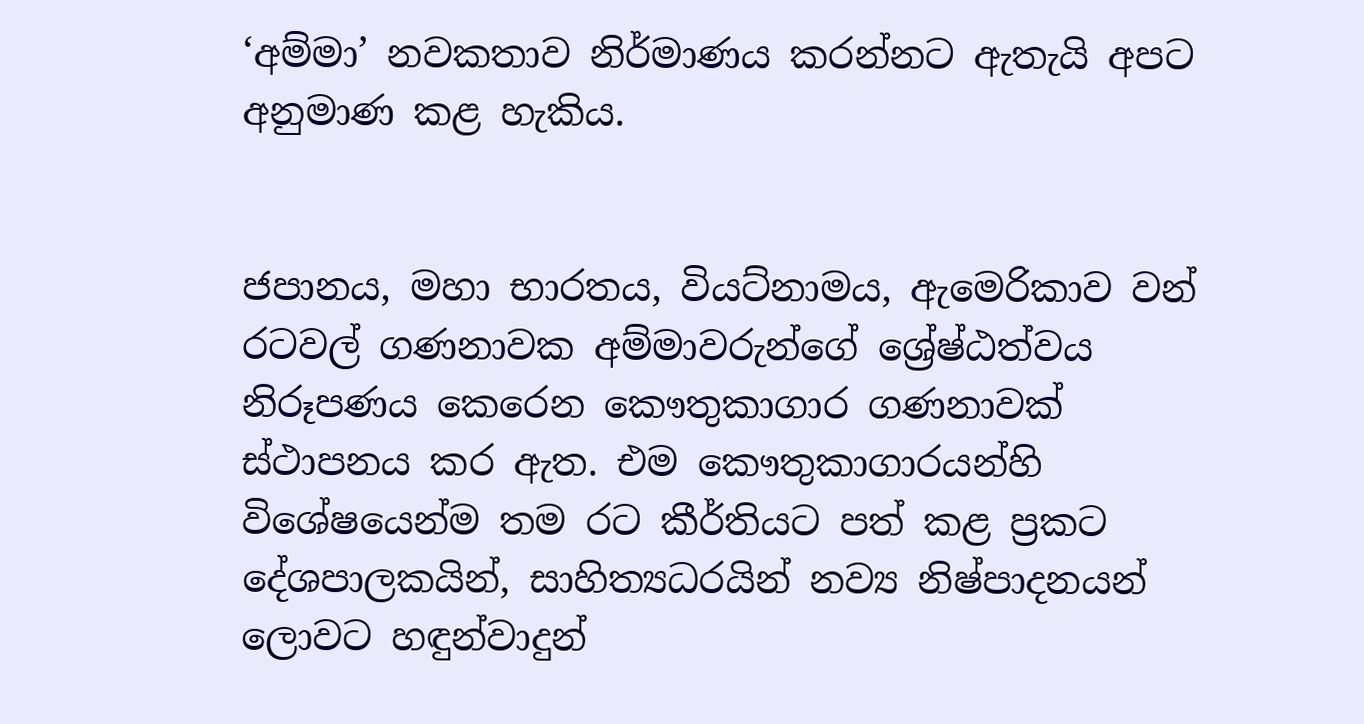‘අම්මා’ නවකතාව නිර්මාණය කරන්නට ඇතැයි අපට අනුමාණ කළ හැකිය.


ජපානය, මහා භාරතය, වියට්නාමය, ඇමෙරිකාව වන් රටවල් ගණනාවක අම්මාවරුන්ගේ ශ්‍රේෂ්ඨත්වය නිරූපණය කෙරෙන කෞතුකාගාර ගණනාවක් ස්ථාපනය කර ඇත. එම කෞතුකාගාරයන්හි විශේෂයෙන්ම තම රට කීර්තියට පත් කළ ප්‍රකට දේශපාලකයින්, සාහිත්‍යධරයින් නව්‍ය නිෂ්පාදනයන් ලොවට හඳුන්වාදුන්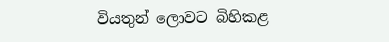වියතුන් ලොවට බිහිකළ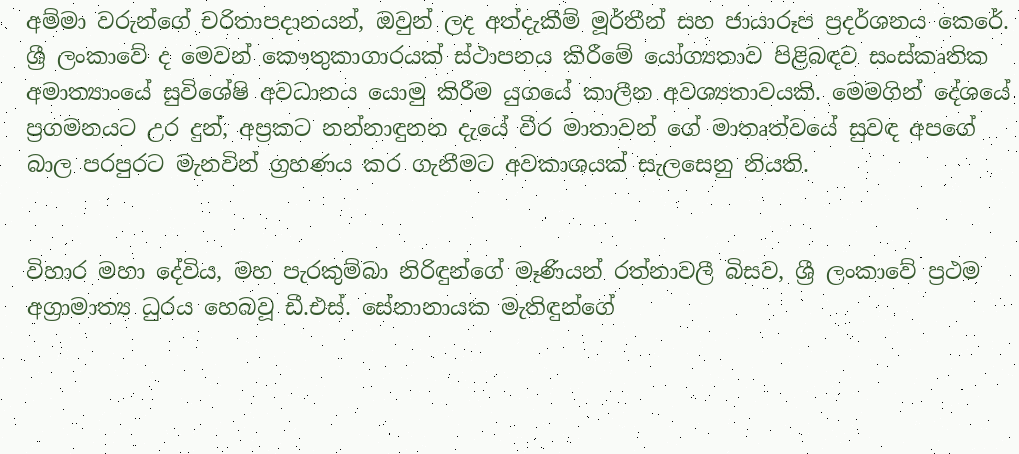අම්මා වරුන්ගේ චරිතාපදානයන්, ඔවුන් ලද අත්දැකීම් මූර්තීන් සහ ජායාරූප ප්‍රදර්ශනය කෙරේ. ශ්‍රී ලංකාවේ ද මෙවන් කෞතුකාගාරයක් ස්ථාපනය කිරීමේ යෝග්‍යතාව පිළිබඳව සංස්කෘතික අමාත්‍යාංයේ සුවිශේෂි අවධානය යොමු කිරීම යුගයේ කාලීන අවශ්‍යතාවයකි. මෙමගින් දේශයේ ප්‍රගමනයට උර දුන්, අප්‍රකට නන්නාඳුනන දැයේ වීර මාතාවන් ගේ මාතෘත්වයේ සුවඳ අපගේ බාල පරපුරට මැනවින් ග්‍රහණය කර ගැනීමට අවකාශයක් සැලසෙනු නියති.


විහාර මහා දේවිය, මහ පැරකුම්බා නිරිඳුන්ගේ මෑණියන් රත්නාවලී බිසව, ශ්‍රී ලංකාවේ ප්‍රථම අග්‍රාමාත්‍ය ධුරය හෙබවූ ඩී.එස්. සේනානායක මැතිඳුන්ගේ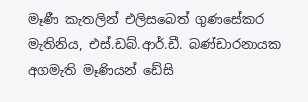මෑණී කැතලින් එලිසබෙත් ගුණසේකර මැතිනිය, එස්.ඩබ්.ආර්.ඩී. බණ්ඩාරනායක අගමැති මෑණියන් ඩේසි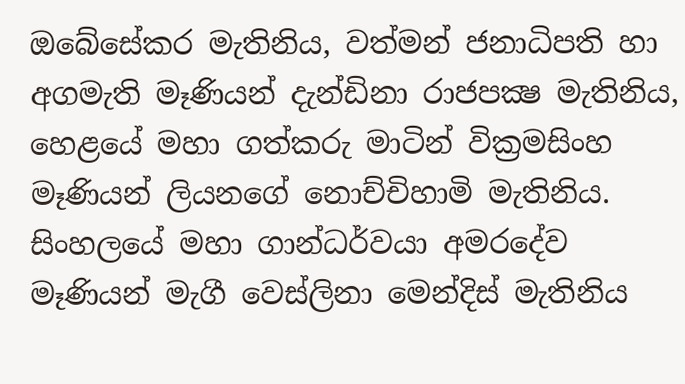ඔබේසේකර මැතිනිය, වත්මන් ජනාධිපති හා අගමැති මෑණියන් දැන්ඩිනා රාජපක්‍ෂ මැතිනිය, හෙළයේ මහා ගත්කරු මාටින් වික්‍රමසිංහ මෑණියන් ලියනගේ නොච්චිහාමි මැතිනිය. සිංහලයේ මහා ගාන්ධර්වයා අමරදේව මෑණියන් මැගී වෙස්ලිනා මෙන්දිස් මැතිනිය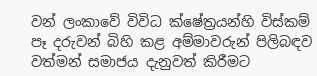වන් ලංකාවේ විවිධ ක්ෂේත්‍රයන්හි විස්කම් පෑ දරුවන් බිහි කළ අම්මාවරුන් පිලිබඳව වත්මන් සමාජය දැනුවත් කිරීමට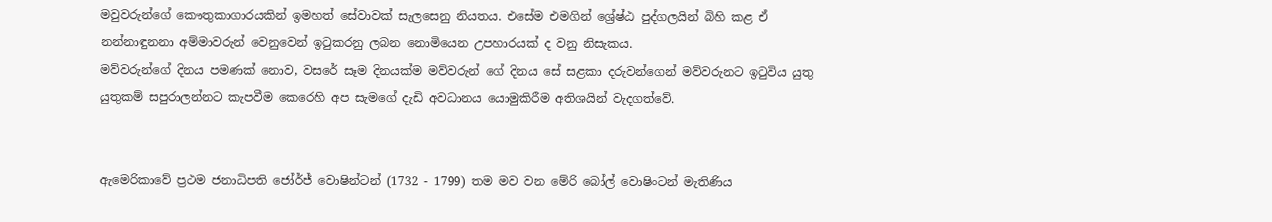මවුවරුන්ගේ කෞතුකාගාරයකින් ඉමහත් සේවාවක් සැලසෙනු නියතය. එසේම එමගින් ශ්‍රේෂ්ඨ පුද්ගලයින් බිහි කළ ඒ නන්නාඳුනනා අම්මාවරුන් වෙනුවෙන් ඉටුකරනු ලබන නොමියෙන උපහාරයක් ද වනු නිසැකය.
මව්වරුන්ගේ දිනය පමණක් නොව, වසරේ සෑම දිනයක්ම මව්වරුන් ගේ දිනය සේ සළකා දරුවන්ගෙන් මව්වරුනට ඉටුවිය යුතු යුතුකම් සපුරාලන්නට කැපවීම කෙරෙහි අප සැමගේ දැඩි අවධානය යොමුකිරීම අතිශයින් වැදගත්වේ.


ඇමෙරිකාවේ ප්‍රථම ජනාධිපති ජෝර්ජ් වොෂින්ටන් (1732 - 1799) තම මව වන මේරි බෝල් වොෂිංටන් මැතිණිය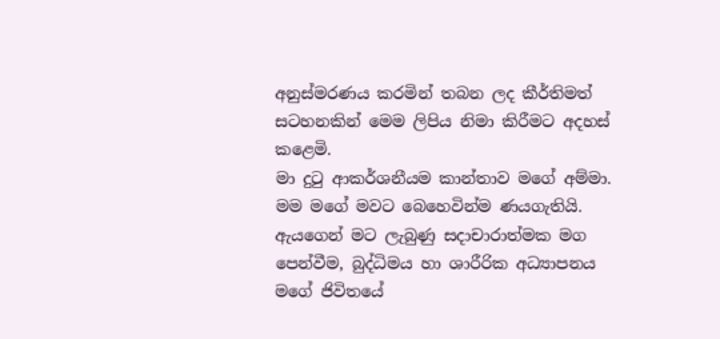අනුස්මරණය කරමින් තබන ලද කීර්තිමත් සටහනකින් මෙම ලිපිය නිමා කිරීමට අදහස් කළෙමි.
මා දුටු ආකර්ශනීයම කාන්තාව මගේ අම්මා. මම මගේ මවට බෙහෙවින්ම ණයගැතියි. ඇයගෙන් මට ලැබුණු සදාචාරාත්මක මග පෙන්වීම, බුද්ධිමය හා ශාරීරික අධ්‍යාපනය මගේ ජිවිතයේ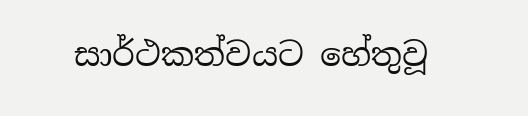සාර්ථකත්වයට හේතුවූ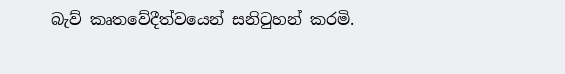බැව් කෘතවේදීත්වයෙන් සනිටුහන් කරමි.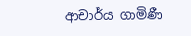ආචාර්ය ගාමිණී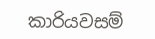කාරියවසම්